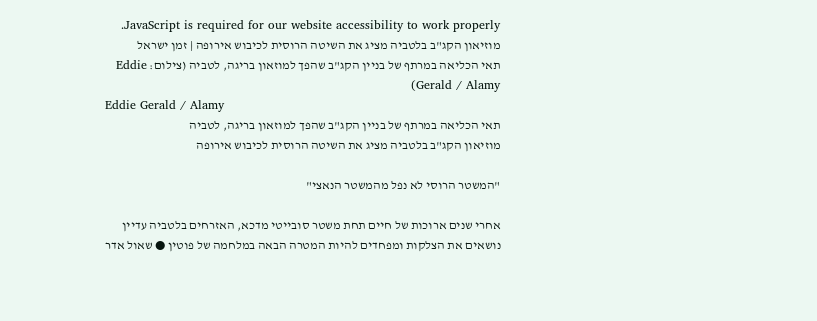JavaScript is required for our website accessibility to work properly. מוזיאון הקג"ב בלטביה מציג את השיטה הרוסית לכיבוש אירופה | זמן ישראל
תאי הכליאה במרתף של בניין הקג"ב שהפך למוזאון בריגה, לטביה (צילום: Eddie Gerald / Alamy)
Eddie Gerald / Alamy
תאי הכליאה במרתף של בניין הקג"ב שהפך למוזאון בריגה, לטביה
מוזיאון הקג"ב בלטביה מציג את השיטה הרוסית לכיבוש אירופה

"המשטר הרוסי לא נפל מהמשטר הנאצי"

אחרי שנים ארוכות של חיים תחת משטר סובייטי מדכא, האזרחים בלטביה עדיין נושאים את הצלקות ומפחדים להיות המטרה הבאה במלחמה של פוטין ● שאול אדר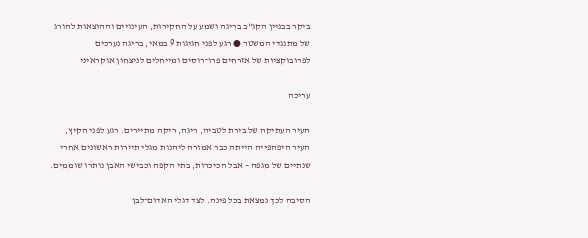ביקר בבניין הקג"ב בריגה ושמע על החקירות, העינויים וההוצאות להורג של מתנגדי המשטר ● רגע לפני חגיגות 9 במאי, בריגה נערכים לפרובוקציות של אזרחים פרו־רוסים ומייחלים לניצחון אוקראיני

עריכה

העיר העתיקה של בירת לטביה, ריגה, ריקה מתיירים. רגע לפני הקיץ, העיר היפהפייה הייתה כבר אמורה ליהנות מגלי תיירות ראשונים אחרי שנתיים של מגפה – אבל הכיכרות, בתי הקפה וכבישי האבן נותרו שוממים.

הסיבה לכך נמצאת בכל פינה. לצד דגלי האדום־לבן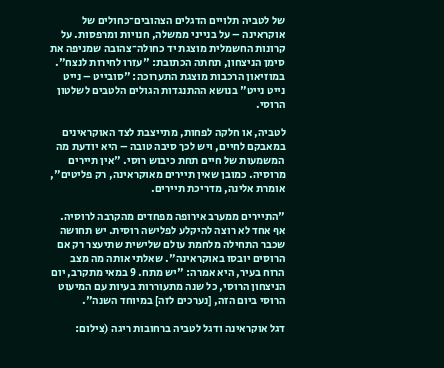של לטביה תלויים הדגלים הצהובים־כחולים של אוקראינה – על בנייני ממשלה, חנויות ומרפסות. על קרונות החשמלית מוצגת יד כחולה־צהובה שמניפה את סימן הניצחון, תחתה הכתובת: "עזרו לחירות לנצח". במוזיאון הרכבות מוצגת התערוכה: "סובייט – נייט נייט נייט" בנושא ההתנגדות הגולים הלטבים לשלטון הרוסי.

לטביה, או חלקה לפחות, מתייצבת לצד האוקראינים במאבקם לחיים, ויש לכך סיבה טובה – היא יודעת מה המשמעות של חיים תחת כיבוש רוסי. "אין תיירים מרוסיה. כמובן שאין תיירים מאוקראינה, רק פליטים", אומרת אלינה, מדריכת תיירים.

"התיירים ממערב אירופה מפחדים מהקרבה לרוסיה. אף אחד לא רוצה להיקלע לפלישה רוסית. יש תחושה שכבר התחילה מלחמת עולם שלישית שתיעצר רק אם הרוסים יובסו באוקראינה". שאלתי אותה מה מצב הרוח בעיר, היא אמרה: "יש מתח. 9 במאי מתקרב, יום הניצחון הרוסי, כל שנה מתעוררות בעיות עם המיעוט הרוסי ביום הזה, [נערכים לזה] במיוחד השנה".

דגל אוקראינה ודגל לטביה ברחובות ריגה (צילום: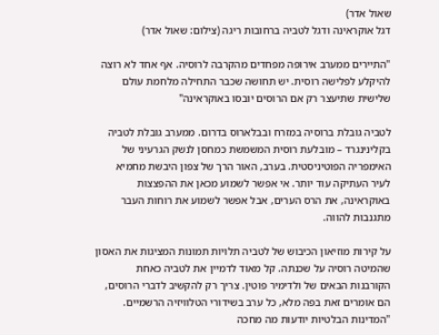שאול אדר)
דגל אוקראינה ודגל לטביה ברחובות ריגה (צילום: שאול אדר)

"התיירים ממערב אירופה מפחדים מהקרבה לרוסיה. אף אחד לא רוצה להיקלע לפלישה רוסית. יש תחושה שכבר התחילה מלחמת עולם שלישית שתיעצר רק אם הרוסים יובסו באוקראינה"

לטביה גובלת ברוסיה במזרח ובבלארוס בדרום. ממערב גובלת לטביה בקלינינגרד – מובלעת רוסית המשמשת כמחסן לנשק הגרעיני של האימפריה הפוטיניסטית. בערב, האור הרך של צפון היבשת מחמיא לעיר העתיקה עוד יותר. אי אפשר לשמוע מכאן את ההפצצות באוקראינה, את הרס הערים, אבל אפשר לשמוע את רוחות העבר מתגנבות להווה.

על קירות מוזיאון הכיבוש של לטביה תלויות תמונות המציגות את האסון שהמיטה רוסיה על שכנתה. קל מאוד לדמיין את לטביה כאחת הקורבנות הבאים של ולדימיר פוטין. צריך רק להקשיב לדברי הרוסים, הם אומרים זאת בפה מלא, כל ערב בשידורי הטלוויזיה הרשמיים. "המדינות הבלטיות יודעות מה מחכה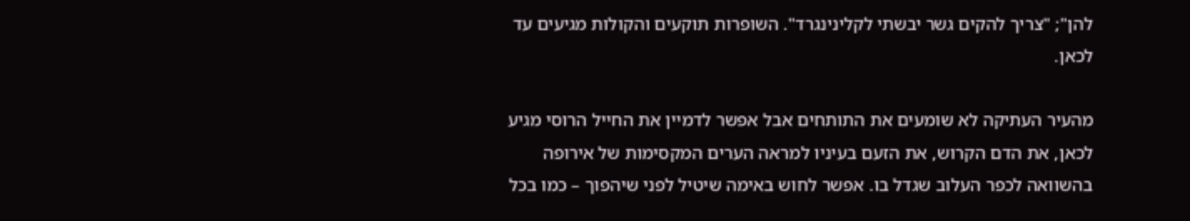להן"; "צריך להקים גשר יבשתי לקלינינגרד". השופרות תוקעים והקולות מגיעים עד לכאן.

מהעיר העתיקה לא שומעים את התותחים אבל אפשר לדמיין את החייל הרוסי מגיע לכאן, את הדם הקרוש, את הזעם בעיניו למראה הערים המקסימות של אירופה בהשוואה לכפר העלוב שגדל בו. אפשר לחוש באימה שיטיל לפני שיהפוך – כמו בכל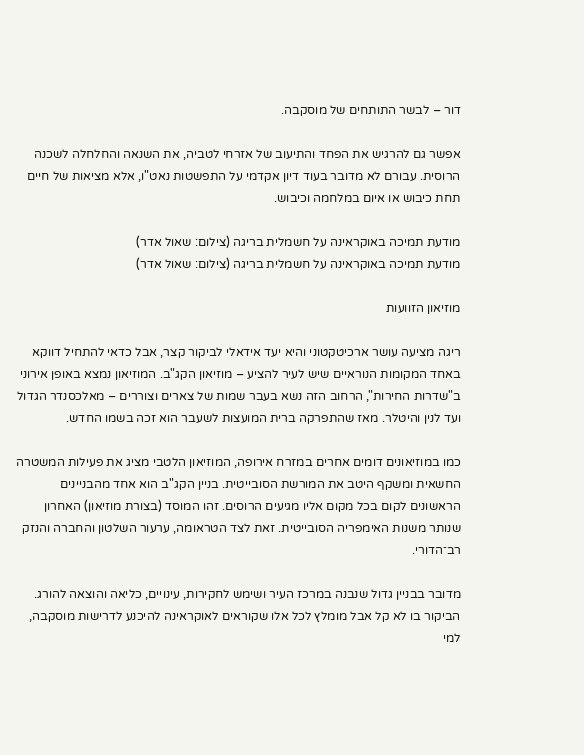דור – לבשר התותחים של מוסקבה.

אפשר גם להרגיש את הפחד והתיעוב של אזרחי לטביה, את השנאה והחלחלה לשכנה הרוסית. עבורם לא מדובר בעוד דיון אקדמי על התפשטות נאט"ו, אלא מציאות של חיים תחת כיבוש או איום במלחמה וכיבוש.

מודעת תמיכה באוקראינה על חשמלית בריגה (צילום: שאול אדר)
מודעת תמיכה באוקראינה על חשמלית בריגה (צילום: שאול אדר)

מוזיאון הזוועות

ריגה מציעה עושר ארכיטקטוני והיא יעד אידאלי לביקור קצר, אבל כדאי להתחיל דווקא באחד המקומות הנוראיים שיש לעיר להציע – מוזיאון הקג"ב. המוזיאון נמצא באופן אירוני ב"שדרות החירות", הרחוב הזה נשא בעבר שמות של צארים וצוררים – מאלכסנדר הגדול ועד לנין והיטלר. מאז שהתפרקה ברית המועצות לשעבר הוא זכה בשמו החדש.

כמו במוזיאונים דומים אחרים במזרח אירופה, המוזיאון הלטבי מציג את פעילות המשטרה החשאית ומשקף היטב את המורשת הסובייטית. בניין הקג"ב הוא אחד מהבניינים הראשונים לקום בכל מקום אליו מגיעים הרוסים. זהו המוסד (בצורת מוזיאון) האחרון שנותר משנות האימפריה הסובייטית. זאת לצד הטראומה, ערעור השלטון והחברה והנזק רב־הדורי.

מדובר בבניין גדול שנבנה במרכז העיר ושימש לחקירות, עינויים, כליאה והוצאה להורג. הביקור בו לא קל אבל מומלץ לכל אלו שקוראים לאוקראינה להיכנע לדרישות מוסקבה, למי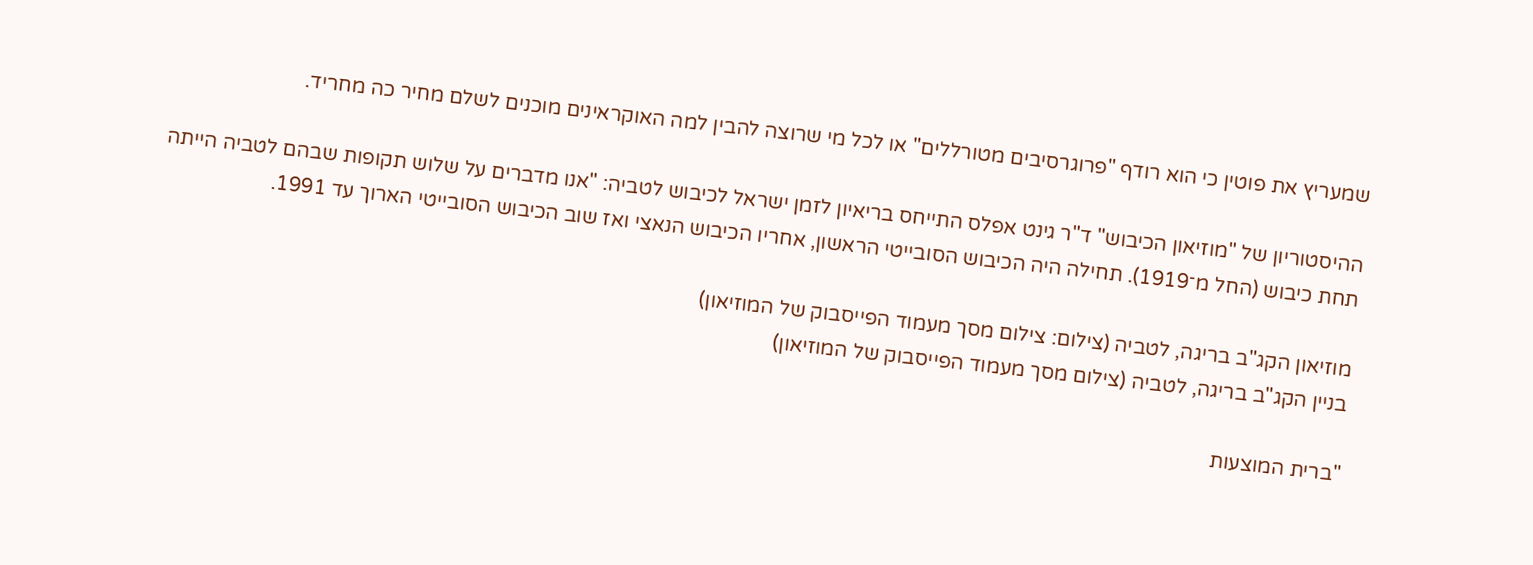שמעריץ את פוטין כי הוא רודף "פרוגרסיבים מטורללים" או לכל מי שרוצה להבין למה האוקראינים מוכנים לשלם מחיר כה מחריד.

ההיסטוריון של "מוזיאון הכיבוש" ד"ר גינט אפלס התייחס בריאיון לזמן ישראל לכיבוש לטביה: "אנו מדברים על שלוש תקופות שבהם לטביה הייתה תחת כיבוש (החל מ־1919). תחילה היה הכיבוש הסובייטי הראשון, אחריו הכיבוש הנאצי ואז שוב הכיבוש הסובייטי הארוך עד 1991.

מוזיאון הקג"ב בריגה, לטביה (צילום: צילום מסך מעמוד הפייסבוק של המוזיאון)
בניין הקג"ב בריגה, לטביה (צילום מסך מעמוד הפייסבוק של המוזיאון)

"ברית המוצעות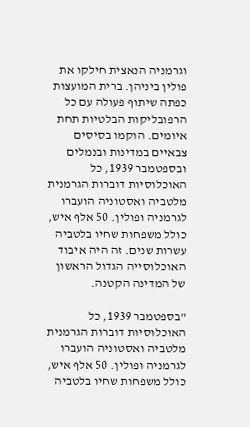וגרמניה הנאצית חילקו את פולין ביניהן. ברית המועצות כפתה שיתוף פעולה עם כל הרפובליקות הבלטיות תחת איומים. הוקמו בסיסים צבאיים במדינות ובנמלים ובספטמבר 1939, כל האוכלוסיות דוברות הגרמנית מלטביה ואסטוניה הועברו לגרמניה ופולין. 50 אלף איש, כולל משפחות שחיו בלטביה עשרות שנים. זה היה איבוד האוכלוסייה הגדול הראשון של המדינה הקטנה.

"בספטמבר 1939, כל האוכלוסיות דוברות הגרמנית מלטביה ואסטוניה הועברו לגרמניה ופולין. 50 אלף איש, כולל משפחות שחיו בלטביה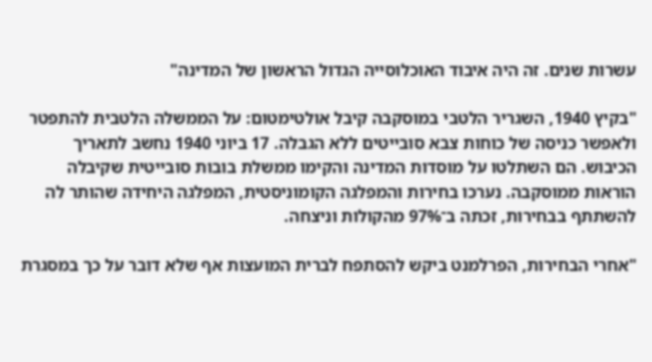עשרות שנים. זה היה איבוד האוכלוסייה הגדול הראשון של המדינה"

"בקיץ 1940, השגריר הלטבי במוסקבה קיבל אולטימטום: על הממשלה הלטבית להתפטר ולאפשר כניסה של כוחות צבא סובייטים ללא הגבלה. 17 ביוני 1940 נחשב לתאריך הכיבוש. הם השתלטו על מוסדות המדינה והקימו ממשלת בובות סובייטית שקיבלה הוראות ממוסקבה. נערכו בחירות והמפלגה הקומוניסטית, המפלגה היחידה שהותר לה להשתתף בבחירות, זכתה ב־97% מהקולות וניצחה.

"אחרי הבחירות, הפרלמנט ביקש להסתפח לברית המועצות אף שלא דובר על כך במסגרת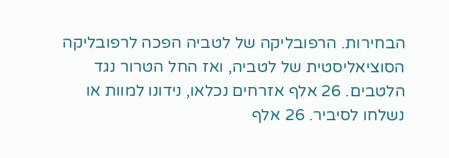הבחירות. הרפובליקה של לטביה הפכה לרפובליקה הסוציאליסטית של לטביה, ואז החל הטרור נגד הלטבים. 26 אלף אזרחים נכלאו, נידונו למוות או נשלחו לסיביר. 26 אלף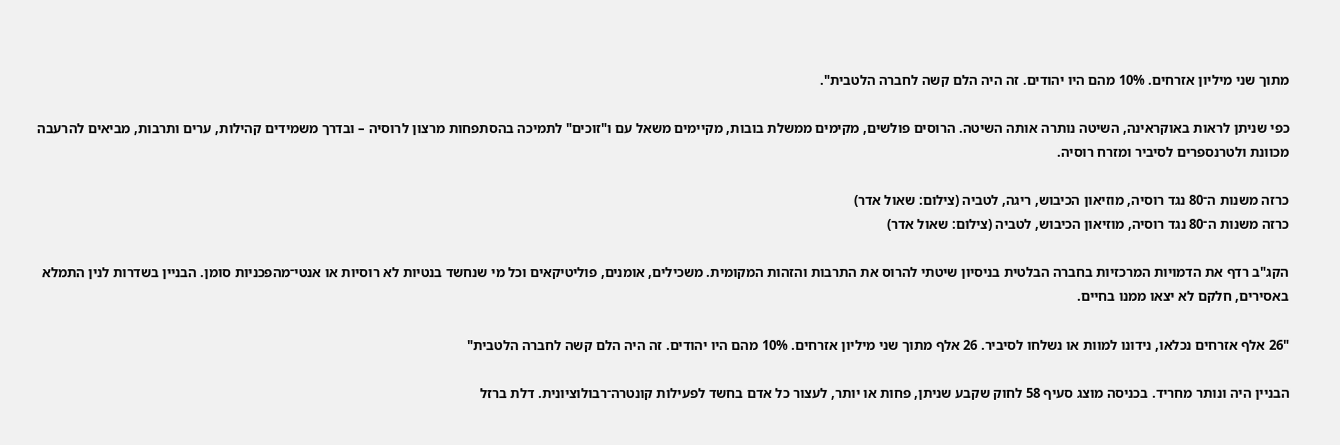מתוך שני מיליון אזרחים. 10% מהם היו יהודים. זה היה הלם קשה לחברה הלטבית".

כפי שניתן לראות באוקראינה, השיטה נותרה אותה השיטה. הרוסים פולשים, מקימים ממשלת בובות, מקיימים משאל עם ו"זוכים" לתמיכה בהסתפחות מרצון לרוסיה – ובדרך משמידים קהילות, ערים ותרבות, מביאים להרעבה מכוונת ולטרנספרים לסיביר ומזרח רוסיה.

כרזה משנות ה־80 נגד רוסיה, מוזיאון הכיבוש, ריגה, לטביה (צילום: שאול אדר)
כרזה משנות ה־80 נגד רוסיה, מוזיאון הכיבוש, לטביה (צילום: שאול אדר)

הקג"ב רדף את הדמויות המרכזיות בחברה הבלטית בניסיון שיטתי להרוס את התרבות והזהות המקומית. משכילים, אומנים, פוליטיקאים וכל מי שנחשד בנטיות לא רוסיות או אנטי־מהפכניות סומן. הבניין בשדרות לנין התמלא באסירים, חלקם לא יצאו ממנו בחיים.

"26 אלף אזרחים נכלאו, נידונו למוות או נשלחו לסיביר. 26 אלף מתוך שני מיליון אזרחים. 10% מהם היו יהודים. זה היה הלם קשה לחברה הלטבית"

הבניין היה ונותר מחריד. בכניסה מוצג סעיף 58 לחוק שקבע שניתן, פחות או יותר, לעצור כל אדם בחשד לפעילות קונטרה־רבולוציונית. דלת ברזל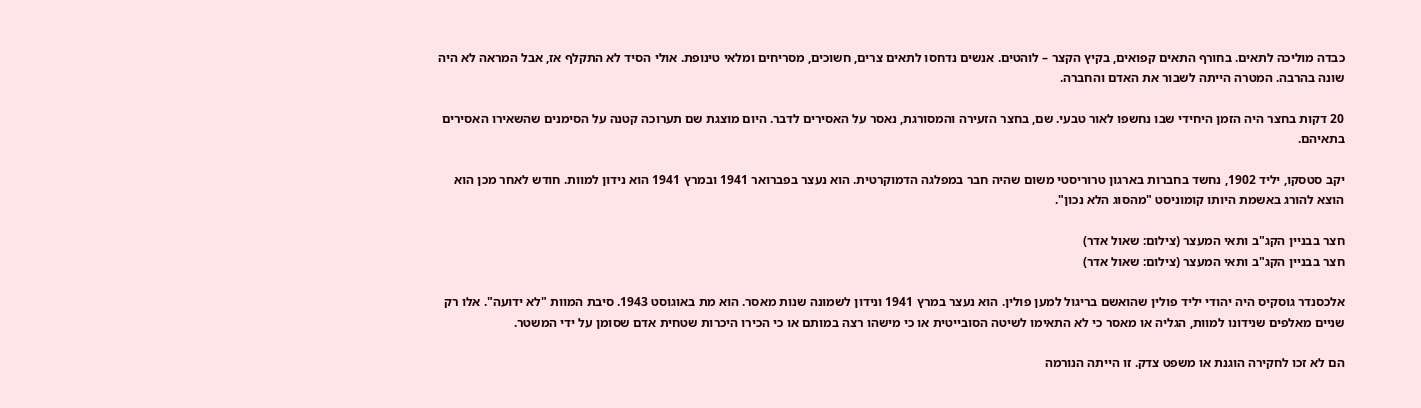כבדה מוליכה לתאים. בחורף התאים קפואים, בקיץ הקצר – לוהטים. אנשים נדחסו לתאים צרים, חשוכים, מסריחים ומלאי טינופת. אולי הסיד לא התקלף אז, אבל המראה לא היה שונה בהרבה. המטרה הייתה לשבור את האדם והחברה.

20 דקות בחצר היה הזמן היחידי שבו נחשפו לאור טבעי. שם, בחצר הזעירה והמסורגת, נאסר על האסירים לדבר. היום מוצגת שם תערוכה קטנה על הסימנים שהשאירו האסירים בתאיהם.

יקב סטסקו, יליד 1902, נחשד בחברות בארגון טרוריסטי משום שהיה חבר במפלגה הדמוקרטית. הוא נעצר בפברואר 1941 ובמרץ 1941 הוא נידון למוות. חודש לאחר מכן הוא הוצא להורג באשמת היותו קומוניסט "מהסוג הלא נכון".

חצר בבניין הקג"ב ותאי המעצר (צילום: שאול אדר)
חצר בבניין הקג"ב ותאי המעצר (צילום: שאול אדר)

אלכסנדר גוסקיס היה יהודי יליד פולין שהואשם בריגול למען פולין. הוא נעצר במרץ 1941 ונידון לשמונה שנות מאסר. הוא מת באוגוסט 1943. סיבת המוות "לא ידועה". אלו רק שניים מאלפים שנידונו למוות, הגליה או מאסר כי לא התאימו לשיטה הסובייטית או כי מישהו רצה במותם או כי הכירו היכרות שטחית אדם שסומן על ידי המשטר.

הם לא זכו לחקירה הוגנת או משפט צדק. זו הייתה הנורמה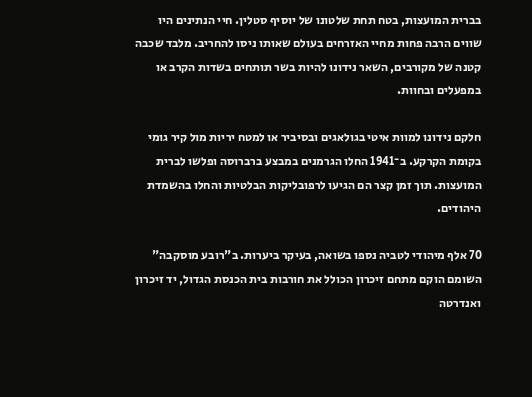בברית המועצות, בטח תחת שלטונו של יוסיף סטלין. חיי הנתינים היו שווים הרבה פחות מחיי האזרחים בעולם שאותו ניסו להחריב. מלבד שכבה קטנה של מקורבים, השאר נידונו להיות בשר תותחים בשדות הקרב או במפעלים ובחוות.

חלקם נידונו למוות איטי בגולאגים ובסיביר או למטח יריות מול קיר גומי בקומת הקרקע. ב־1941 החלו הגרמנים במבצע ברברוסה ופלשו לברית המועצות. תוך זמן קצר הם הגיעו לרפובליקות הבלטיות והחלו בהשמדת היהודים.

70 אלף מיהודי לטביה נספו בשואה, בעיקר ביערות. ב"רובע מוסקבה" השומם הוקם מתחם זיכרון הכולל את חורבות בית הכנסת הגדול, יד זיכרון ואנדרטה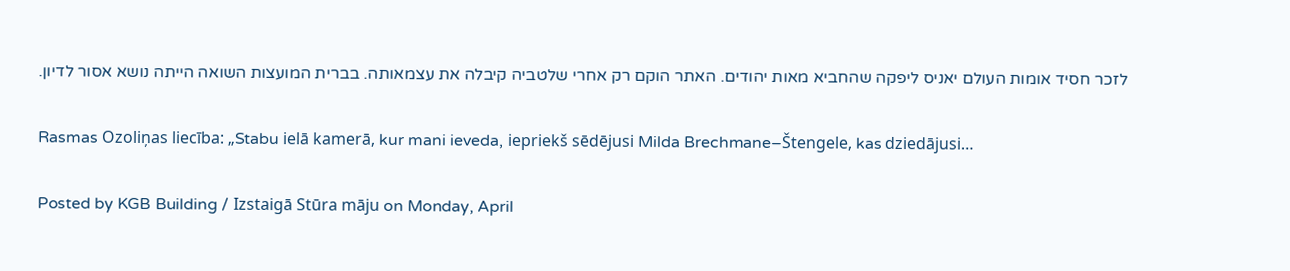לזכר חסיד אומות העולם יאניס ליפקה שהחביא מאות יהודים. האתר הוקם רק אחרי שלטביה קיבלה את עצמאותה. בברית המועצות השואה הייתה נושא אסור לדיון.

Rasmas Ozoliņas liecība: „Stabu ielā kamerā, kur mani ieveda, iepriekš sēdējusi Milda Brechmane–Štengele, kas dziedājusi…

Posted by KGB Building / Izstaigā Stūra māju on Monday, April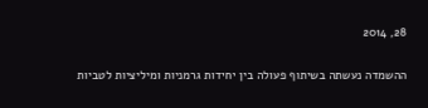28, 2014

ההשמדה נעשתה בשיתוף פעולה בין יחידות גרמניות ומיליציות לטביות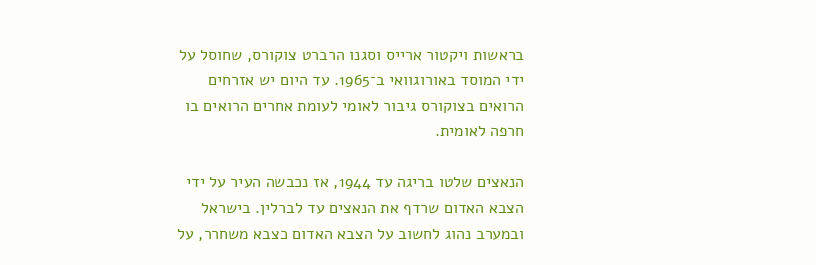בראשות ויקטור ארייס וסגנו הרברט צוקורס, שחוסל על ידי המוסד באורוגוואי ב־1965. עד היום יש אזרחים הרואים בצוקורס גיבור לאומי לעומת אחרים הרואים בו חרפה לאומית.

הנאצים שלטו בריגה עד 1944, אז נכבשה העיר על ידי הצבא האדום שרדף את הנאצים עד לברלין. בישראל ובמערב נהוג לחשוב על הצבא האדום כצבא משחרר, על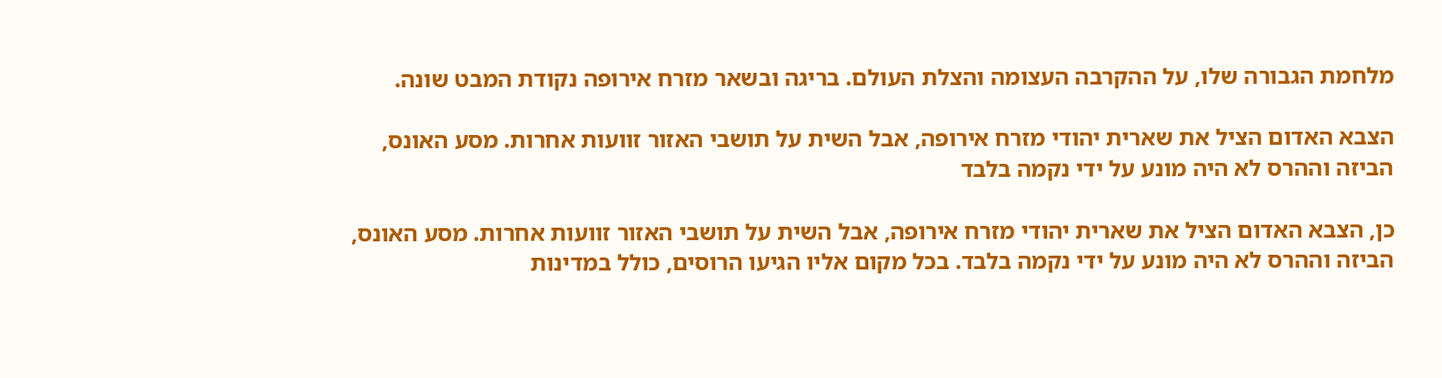מלחמת הגבורה שלו, על ההקרבה העצומה והצלת העולם. בריגה ובשאר מזרח אירופה נקודת המבט שונה.

הצבא האדום הציל את שארית יהודי מזרח אירופה, אבל השית על תושבי האזור זוועות אחרות. מסע האונס, הביזה וההרס לא היה מונע על ידי נקמה בלבד

כן, הצבא האדום הציל את שארית יהודי מזרח אירופה, אבל השית על תושבי האזור זוועות אחרות. מסע האונס, הביזה וההרס לא היה מונע על ידי נקמה בלבד. בכל מקום אליו הגיעו הרוסים, כולל במדינות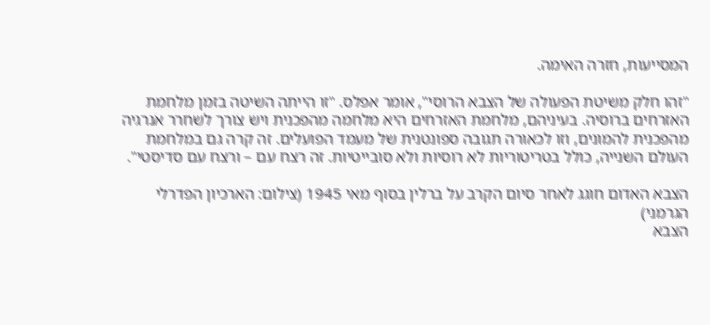המסייעות, חזרה האימה.

"זהו חלק משיטת הפעולה של הצבא הרוסי", אומר אפלס. "זו הייתה השיטה בזמן מלחמת האזרחים ברוסיה. בעיניהם, מלחמת האזרחים היא מלחמה מהפכנית ויש צורך לשחרר אנרגיה מהפכנית להמונים, וזו לכאורה תגובה ספונטנית של מעמד הפועלים. זה קרה גם במלחמת העולם השנייה, כולל בטריטוריות לא רוסיות ולא סובייטיות. זה רצח עם – ורצח עם סדיסטי".

הצבא האדום חוגג לאחר סיום הקרב על ברלין בסוף מאי 1945 (צילום: הארכיון הפדרלי הגרמני)
הצבא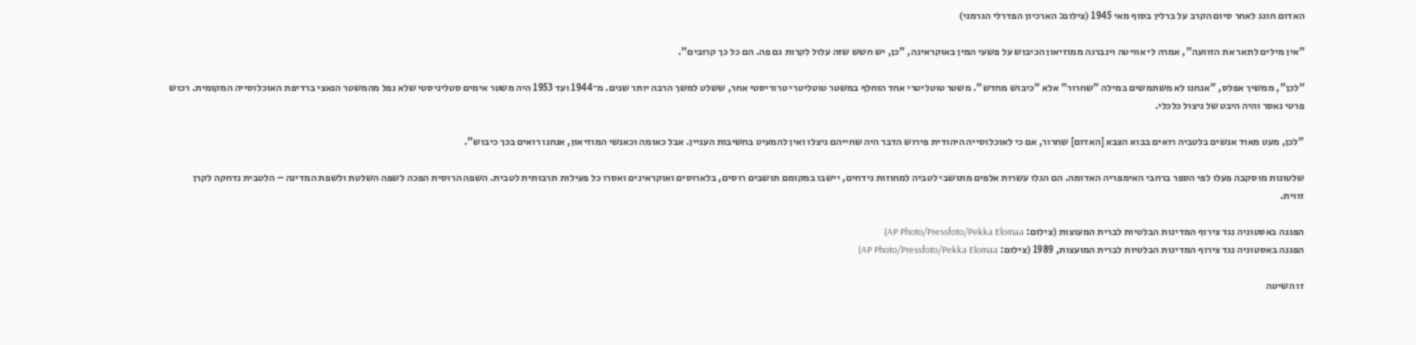האדום חוגג לאחר סיום הקרב על ברלין בסוף מאי 1945 (צילום: הארכיון הפדרלי הגרמני)

"אין מילים לתאר את הזוועה", אמרה לי אוויטה וינברגה ממוזיאון הכיבוש על פשעי המין באוקראינה, "כן, יש חשש שזה עלול לקרות גם פה. הם כל כך קרובים".

"לכן", ממשיך אפלס, "אנחנו לא משתמשים במילה "שחרור" אלא "כיבוש מחדש". משטר טוטליטרי אחד הוחלף במשטר טוטליטרי טרוריסטי אחר, ששלט למשך הרבה יותר שנים. מ־1944 ועד 1953 היה משטר אימים סטליניסטי שלא נפל מהמשטר הנאצי ברדיפת האוכלוסייה המקומית. רכוש פרטי נאסר והיה היבט של ניצול כלכלי.

"לכן, מעט מאוד אנשים בלטביה רואים בבוא הצבא [האדום] שחרור, אם כי לאוכלוסייה היהודית פירוש הדבר היה שחייהם ניצלו ואין להמעיט בחשיבות העניין. אבל כאומה וכאנשי המוזיאון, אנחנו רואים בכך כיבוש".

שלטונות מוסקבה פעלו לפי הספר ברחבי האימפריה האדומה. הם הגלו עשרות אלפים מתושבי לטביה למחוזות נידחים, יישבו במקומם תושבים רוסים, בלארוסים ואוקראינים ואסרו כל פעילות תרבותית לטבית. השפה הרוסית הפכה לשפה השלטת ולשפת המדינה – הלטבית נדחקה לקרן זווית.

הפגנה באסטוניה נגד צירוף המדינות הבלטיות לברית המעוצות (צילום: AP Photo/Pressfoto/Pekka Elomaa)
הפגנה באסטוניה נגד צירוף המדינות הבלטיות לברית המועצות, 1989 (צילום: AP Photo/Pressfoto/Pekka Elomaa)

זו השיטה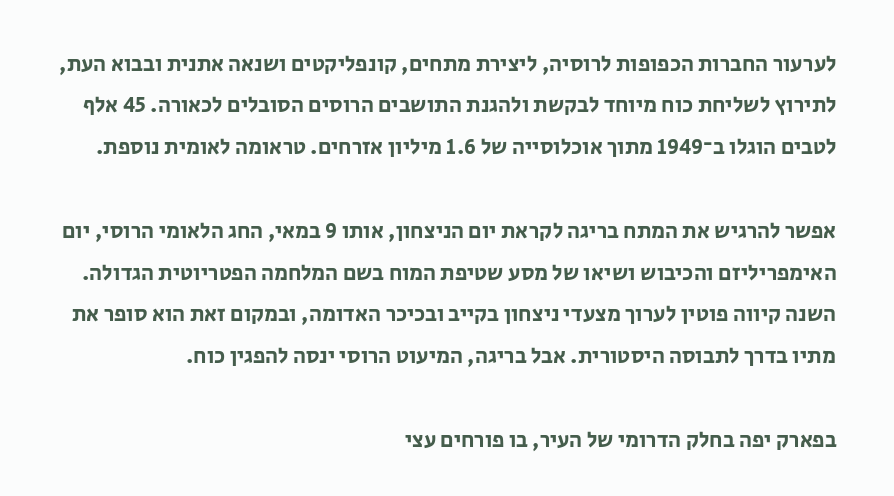לערעור החברות הכפופות לרוסיה, ליצירת מתחים, קונפליקטים ושנאה אתנית ובבוא העת, לתירוץ לשליחת כוח מיוחד לבקשת ולהגנת התושבים הרוסים הסובלים לכאורה. 45 אלף לטבים הוגלו ב־1949 מתוך אוכלוסייה של 1.6 מיליון אזרחים. טראומה לאומית נוספת.

אפשר להרגיש את המתח בריגה לקראת יום הניצחון, אותו 9 במאי, החג הלאומי הרוסי, יום האימפריליזם והכיבוש ושיאו של מסע שטיפת המוח בשם המלחמה הפטריוטית הגדולה. השנה קיווה פוטין לערוך מצעדי ניצחון בקייב ובכיכר האדומה, ובמקום זאת הוא סופר את מתיו בדרך לתבוסה היסטורית. אבל בריגה, המיעוט הרוסי ינסה להפגין כוח.

בפארק יפה בחלק הדרומי של העיר, בו פורחים עצי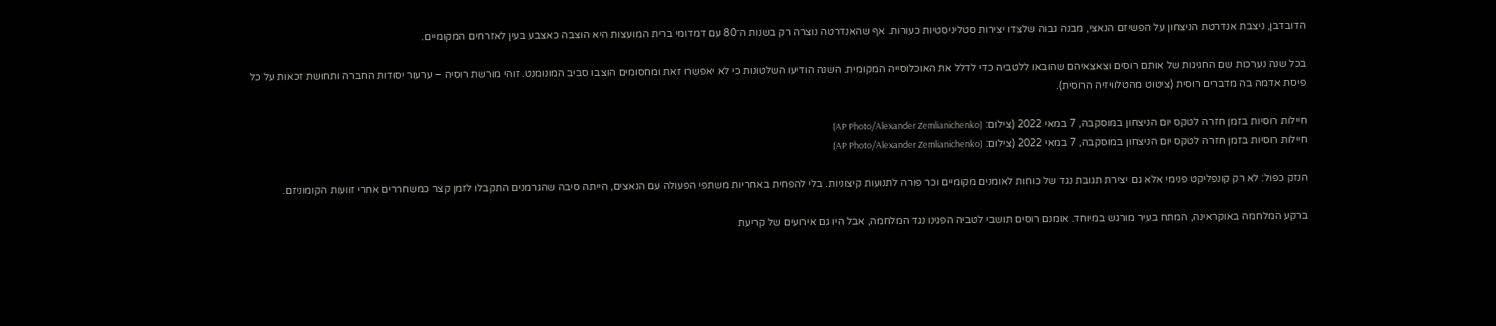הדובדבן, ניצבת אנדרטת הניצחון על הפשיזם הנאצי, מבנה גבוה שלצדו יצירות סטליניסטיות כעורות. אף שהאנדרטה נוצרה רק בשנות ה־80 עם דמדומי ברית המועצות היא הוצבה כאצבע בעין לאזרחים המקומיים.

בכל שנה נערכות שם החגיגות של אותם רוסים וצאצאיהם שהובאו ללטביה כדי לדלל את האוכלוסייה המקומית. השנה הודיעו השלטונות כי לא יאפשרו זאת ומחסומים הוצבו סביב המונומנט. זוהי מורשת רוסיה – ערעור יסודות החברה ותחושת זכאות על כל פיסת אדמה בה מדברים רוסית (ציטוט מהטלוויזיה הרוסית).

חיילות רוסיות בזמן חזרה לטקס יום הניצחון במוסקבה, 7 במאי 2022 (צילום: (AP Photo/Alexander Zemlianichenko)
חיילות רוסיות בזמן חזרה לטקס יום הניצחון במוסקבה, 7 במאי 2022 (צילום: (AP Photo/Alexander Zemlianichenko)

הנזק כפול: לא רק קונפליקט פנימי אלא גם יצירת תגובת נגד של כוחות לאומנים מקומיים וכר פורה לתנועות קיצוניות. בלי להפחית באחריות משתפי הפעולה עם הנאצים, הייתה סיבה שהגרמנים התקבלו לזמן קצר כמשחררים אחרי זוועות הקומוניזם.

ברקע המלחמה באוקראינה, המתח בעיר מורגש במיוחד. אומנם רוסים תושבי לטביה הפגינו נגד המלחמה, אבל היו גם אירועים של קריעת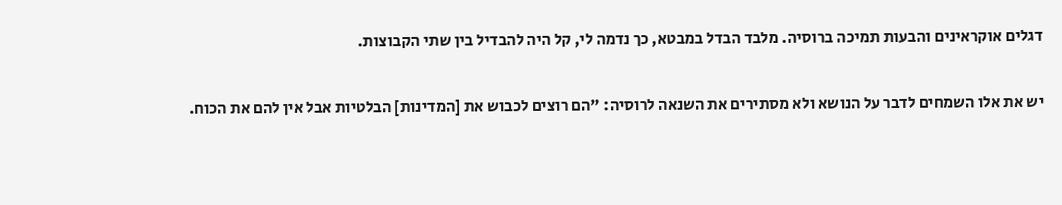דגלים אוקראינים והבעות תמיכה ברוסיה. מלבד הבדל במבטא, כך נדמה לי, קל היה להבדיל בין שתי הקבוצות.

יש את אלו השמחים לדבר על הנושא ולא מסתירים את השנאה לרוסיה: "הם רוצים לכבוש את [המדינות] הבלטיות אבל אין להם את הכוח.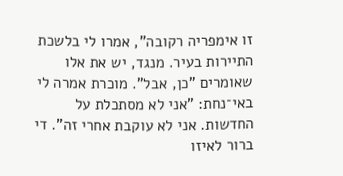זו אימפריה רקובה", אמרו לי בלשכת התיירות בעיר. מנגד, יש את אלו שאומרים "כן, אבל". מוכרת אמרה לי באי־נחת: "אני לא מסתכלת על החדשות. אני לא עוקבת אחרי זה". די ברור לאיזו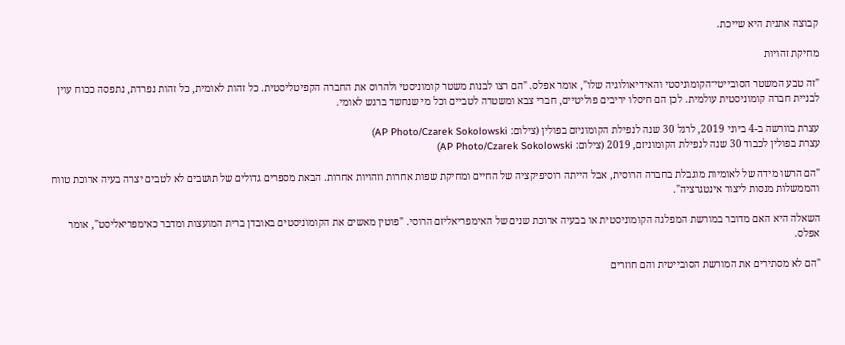קבוצה אתנית היא שייכת.

מחיקת זהויות

"זה טבע המשטר הסובייטי־הקומוניסטי והאידיאולוגיה שלו", אומר אפלס. "הם רצו לבנות משטר קומוניסטי ולהרוס את החברה הקפיטליסטית. כל זהות לאומית, כל זהות נפרדת, נתפסה ככוח עוין לבניית חברה קומוניסטית עולמית. לכן הם חיסלו יריבים פוליטיים, חברי צבא ומשטרה לטביים וכל מי שנחשד ברגש לאומי.

עצרת בוורשה ב-4 ביוני 2019, לרגל 30 שנה לנפילת הקומוניזם בפולין (צילום: AP Photo/Czarek Sokolowski)
עצרת בפולין לכבוד 30 שנה לנפילת הקומוניזם, 2019 (צילום: AP Photo/Czarek Sokolowski)

"הם הרשו מידה של לאומיות מוגבלת בחברה הרוסית, אבל הייתה רוסיפיקציה של החיים ומחיקת שפות אחרות וזהויות אחרות. הבאת מספרים גדולים של תושבים לא לטבים יצרה בעיה ארוכת טווח והממשלות מנסות ליצור אינטגרציה".

השאלה היא האם מדובר במורשת המפלגה הקומוניסטית או בבעיה ארוכת שנים של האימפריאליזם הרוסי. "פוטין מאשים את הקומוניסטים באובדן ברית המועצות ומדבר כאימפריאליסט", אומר אפלס.

"הם לא מסתירים את המורשת הסובייטית והם חוזרים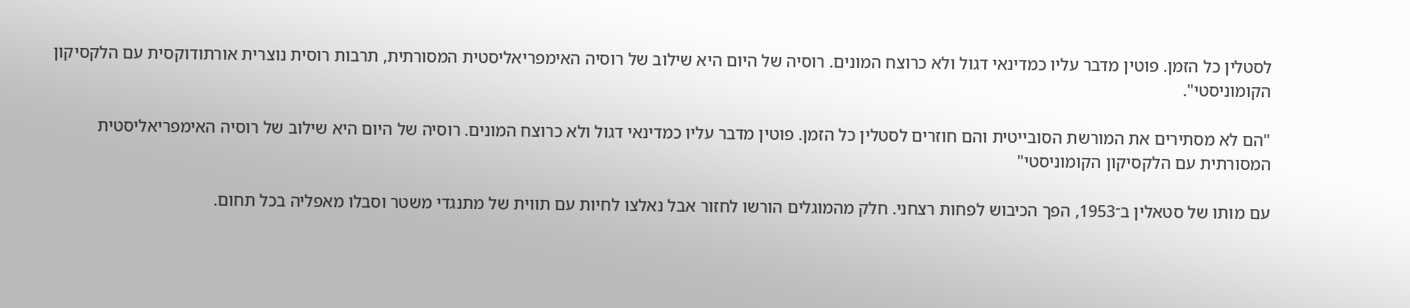לסטלין כל הזמן. פוטין מדבר עליו כמדינאי דגול ולא כרוצח המונים. רוסיה של היום היא שילוב של רוסיה האימפריאליסטית המסורתית, תרבות רוסית נוצרית אורתודוקסית עם הלקסיקון הקומוניסטי".

"הם לא מסתירים את המורשת הסובייטית והם חוזרים לסטלין כל הזמן. פוטין מדבר עליו כמדינאי דגול ולא כרוצח המונים. רוסיה של היום היא שילוב של רוסיה האימפריאליסטית המסורתית עם הלקסיקון הקומוניסטי"

עם מותו של סטאלין ב־1953, הפך הכיבוש לפחות רצחני. חלק מהמוגלים הורשו לחזור אבל נאלצו לחיות עם תווית של מתנגדי משטר וסבלו מאפליה בכל תחום.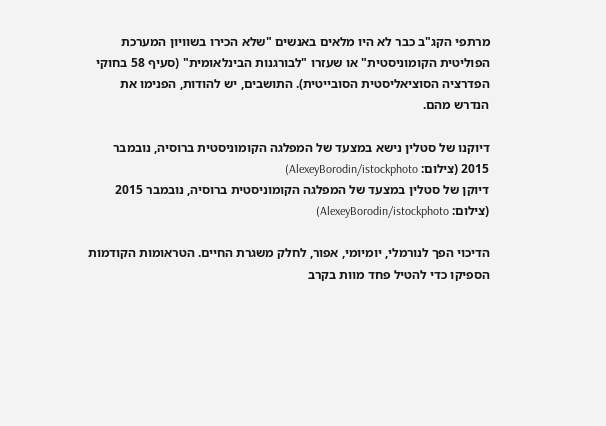מרתפי הקג"ב כבר לא היו מלאים באנשים "שלא הכירו בשוויון המערכת הפוליטית הקומוניסטית" או שעזרו "לבורגנות הבינלאומית" (סעיף 58 בחוקי הפדרציה הסוציאליסטית הסובייטית). התושבים, יש להודות, הפנימו את הנדרש מהם.

דיוקנו של סטלין נישא במצעד של המפלגה הקומוניסטית ברוסיה, נובמבר 2015 (צילום: AlexeyBorodin/istockphoto)
דיוקן של סטלין במצעד של המפלגה הקומוניסטית ברוסיה, נובמבר 2015 (צילום: AlexeyBorodin/istockphoto)

הדיכוי הפך לנורמלי, יומיומי, אפור, לחלק משגרת החיים. הטראומות הקודמות הספיקו כדי להטיל פחד מוות בקרב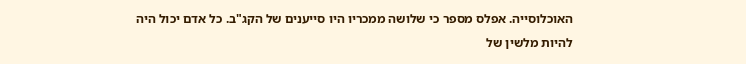האוכלוסייה. אפלס מספר כי שלושה ממכריו היו סייענים של הקג"ב. כל אדם יכול היה להיות מלשין של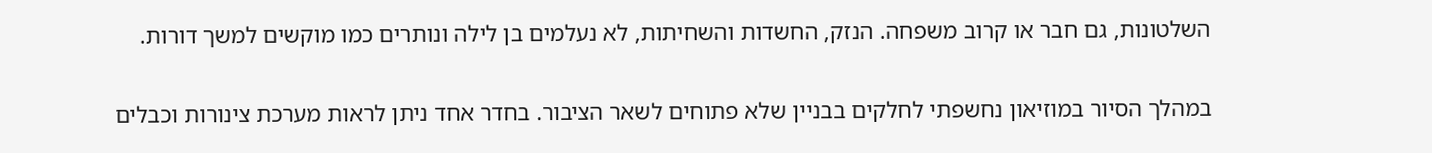השלטונות, גם חבר או קרוב משפחה. הנזק, החשדות והשחיתות, לא נעלמים בן לילה ונותרים כמו מוקשים למשך דורות.

במהלך הסיור במוזיאון נחשפתי לחלקים בבניין שלא פתוחים לשאר הציבור. בחדר אחד ניתן לראות מערכת צינורות וכבלים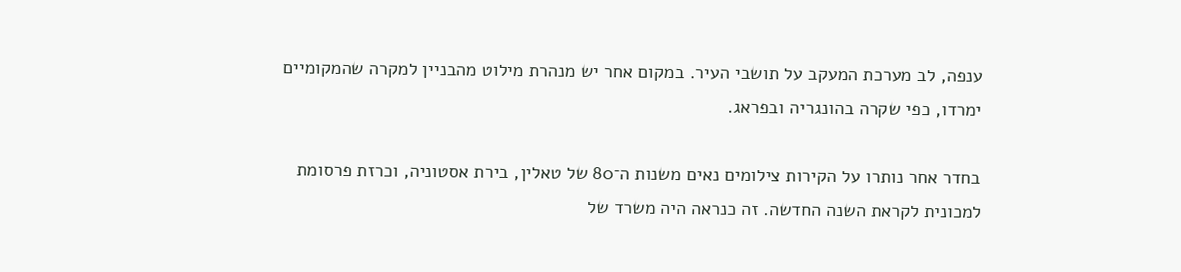ענפה, לב מערכת המעקב על תושבי העיר. במקום אחר יש מנהרת מילוט מהבניין למקרה שהמקומיים ימרדו, כפי שקרה בהונגריה ובפראג.

בחדר אחר נותרו על הקירות צילומים נאים משנות ה־80 של טאלין, בירת אסטוניה, וכרזת פרסומת למכונית לקראת השנה החדשה. זה כנראה היה משרד של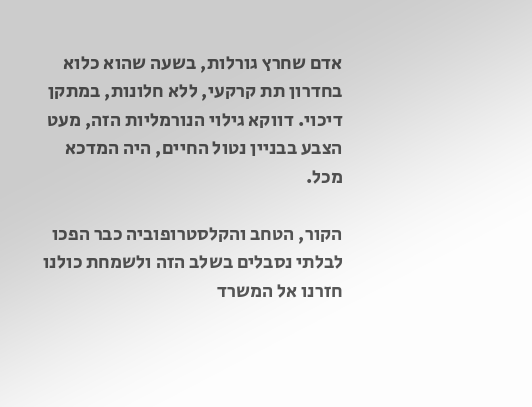אדם שחרץ גורלות, בשעה שהוא כלוא בחדרון תת קרקעי, ללא חלונות, במתקן דיכוי. דווקא גילוי הנורמליות הזה, מעט הצבע בבניין נטול החיים, היה המדכא מכל.

הקור, הטחב והקלסטרופוביה כבר הפכו לבלתי נסבלים בשלב הזה ולשמחת כולנו חזרנו אל המשרד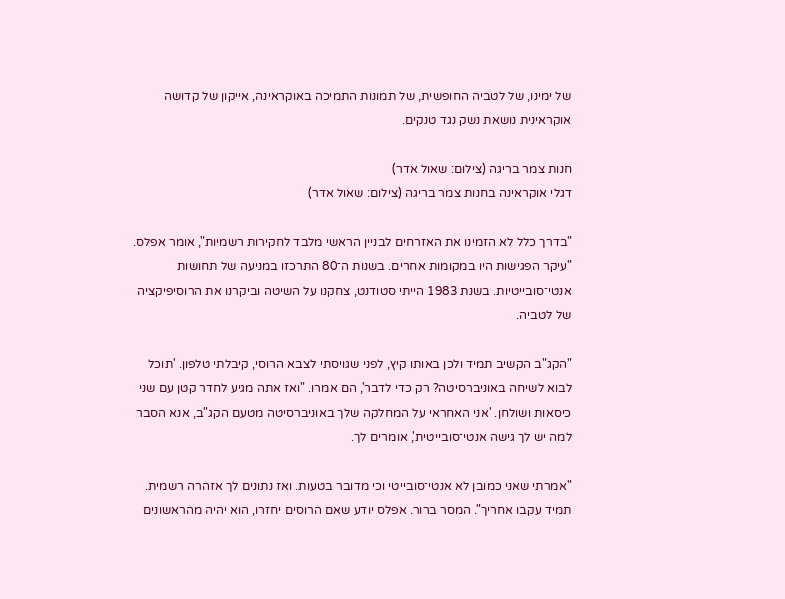של ימינו, של לטביה החופשית, של תמונות התמיכה באוקראינה, אייקון של קדושה אוקראינית נושאת נשק נגד טנקים.

חנות צמר בריגה (צילום: שאול אדר)
דגלי אוקראינה בחנות צמר בריגה (צילום: שאול אדר)

"בדרך כלל לא הזמינו את האזרחים לבניין הראשי מלבד לחקירות רשמיות", אומר אפלס. "עיקר הפגישות היו במקומות אחרים. בשנות ה־80 התרכזו במניעה של תחושות אנטי־סובייטיות. בשנת 1983 הייתי סטודנט, צחקנו על השיטה וביקרנו את הרוסיפיקציה של לטביה.

"הקג"ב הקשיב תמיד ולכן באותו קיץ, לפני שגויסתי לצבא הרוסי, קיבלתי טלפון. 'תוכל לבוא לשיחה באוניברסיטה? רק כדי לדבר', הם אמרו. "ואז אתה מגיע לחדר קטן עם שני כיסאות ושולחן. 'אני האחראי על המחלקה שלך באוניברסיטה מטעם הקג"ב, אנא הסבר למה יש לך גישה אנטי־סובייטית', אומרים לך.

"אמרתי שאני כמובן לא אנטי־סובייטי וכי מדובר בטעות. ואז נתונים לך אזהרה רשמית. תמיד עקבו אחריך". המסר ברור. אפלס יודע שאם הרוסים יחזרו, הוא יהיה מהראשונים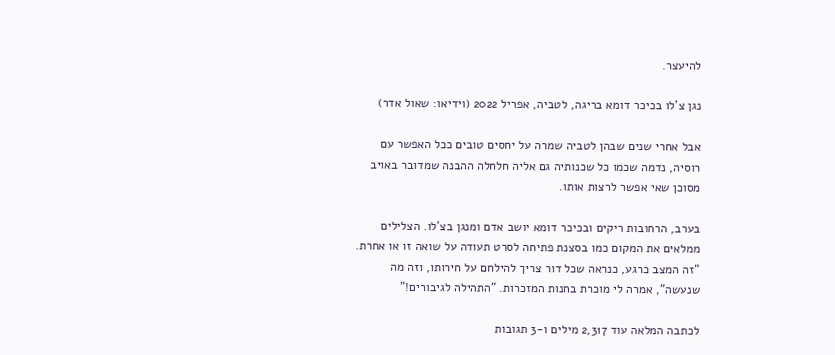להיעצר.

נגן צ'לו בכיכר דומא בריגה, לטביה, אפריל 2022 (וידיאו: שאול אדר)

אבל אחרי שנים שבהן לטביה שמרה על יחסים טובים ככל האפשר עם רוסיה, נדמה שכמו כל שכנותיה גם אליה חלחלה ההבנה שמדובר באויב מסוכן שאי אפשר לרצות אותו.

בערב, הרחובות ריקים ובכיכר דומא יושב אדם ומנגן בצ'לו. הצלילים ממלאים את המקום כמו בסצנת פתיחה לסרט תעודה על שואה זו או אחרת. "זה המצב כרגע, כנראה שכל דור צריך להילחם על חירותו, וזה מה שנעשה", אמרה לי מוכרת בחנות המזכרות. "התהילה לגיבורים!"

לכתבה המלאה עוד 2,317 מילים ו-3 תגובות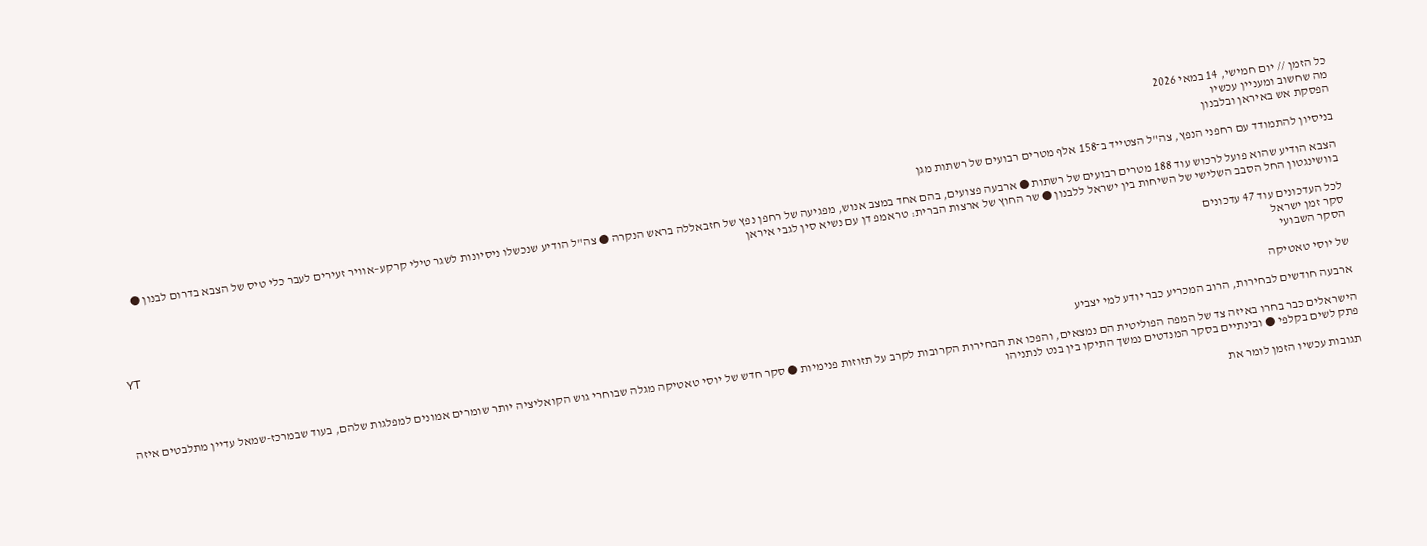כל הזמן // יום חמישי, 14 במאי 2026
מה שחשוב ומעניין עכשיו
הפסקת אש באיראן ובלבנון

בניסיון להתמודד עם רחפני הנפץ, צה"ל הצטייד ב־158 אלף מטרים רבועים של רשתות מגן

הצבא הודיע שהוא פועל לרכוש עוד 188 מטרים רבועים של רשתות ● ארבעה פצועים, בהם אחד במצב אנוש, מפגיעה של רחפן נפץ של חזבאללה בראש הנקרה ● צה"ל הודיע שנכשלו ניסיונות לשגר טילי קרקע–אוויר זעירים לעבר כלי טיס של הצבא בדרום לבנון ● בוושינגטון החל הסבב השלישי של השיחות בין ישראל ללבנון ● שר החוץ של ארצות הברית: טראמפ דן עם נשיא סין לגבי איראן

לכל העדכונים עוד 47 עדכונים
סקר זמן ישראל
הסקר השבועי
YT
של יוסי טאטיקה

ארבעה חודשים לבחירות, הרוב המכריע כבר יודע למי יצביע

הישראלים כבר בחרו באיזה צד של המפה הפוליטית הם נמצאים, והפכו את הבחירות הקרובות לקרב על תזוזות פנימיות ● סקר חדש של יוסי טאטיקה מגלה שבוחרי גוש הקואליציה יותר שומרים אמונים למפלגות שלהם, בעוד שבמרכז-שמאל עדיין מתלבטים איזה פתק לשים בקלפי ● ובינתיים בסקר המנדטים נמשך התיקו בין בנט לנתניהו

תגובות עכשיו הזמן לומר את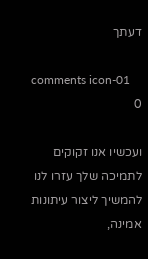דעתך

comments icon-01
0

ועכשיו אנו זקוקים לתמיכה שלך עזרו לנו להמשיך ליצור עיתונות אמינה,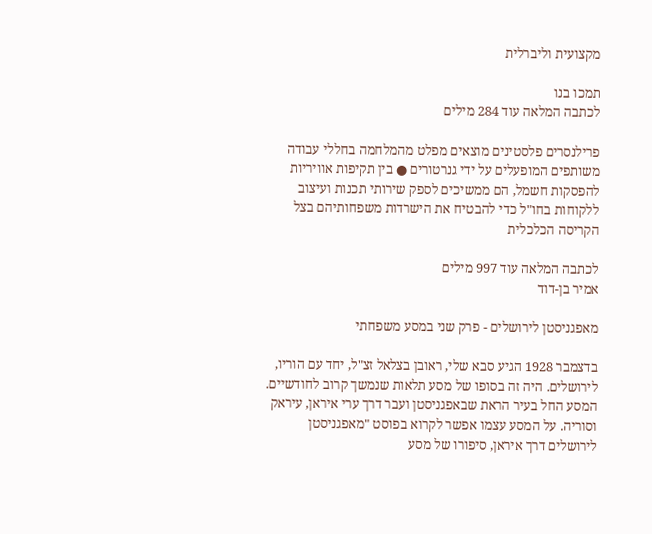מקצועית וליברלית

תמכו בנו
לכתבה המלאה עוד 284 מילים

פרילנסרים פלסטינים מוצאים מפלט מהמלחמה בחללי עבודה משותפים המופעלים על ידי גנרטורים ● בין תקיפות אוויריות להפסקות חשמל, הם ממשיכים לספק שירותי תכנות ועיצוב ללקוחות בחו"ל כדי להבטיח את הישרדות משפחותיהם בצל הקריסה הכלכלית

לכתבה המלאה עוד 997 מילים
אמיר בן-דוד

מאפגניסטן לירושלים - פרק שני במסע משפחתי

בדצמבר 1928 הגיע סבא שלי, ראובן בצלאל זצ"ל, יחד עם הוריו, לירושלים. היה זה בסופו של מסע תלאות שנמשך קרוב לחודשיים. המסע החל בעיר הראת שבאפגניסטן ועבר דרך ערי איראן, עיראק וסוריה. על המסע עצמו אפשר לקרוא בפוסט "מאפגניסטן לירושלים דרך איראן, סיפורו של מסע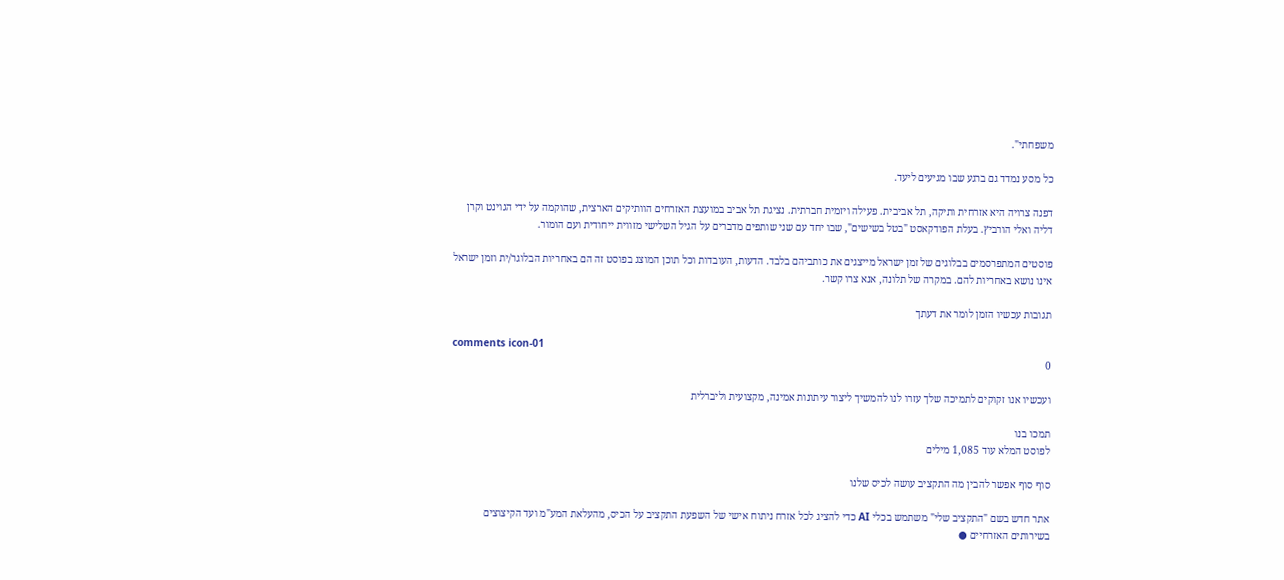משפחתי".

כל מסע נמדד גם ברגע שבו מגיעים ליעד.

דפנה צרויה היא אזרחית ותיקה, תל אביבית. פעילה ויזמית חברתית. נציגת תל אביב במועצת האזרחים הוותיקים הארצית, שהוקמה על ידי הגוינט וקרן דליה ואלי הורביץ. בעלת הפודקאסט "בטל בשישים", שבו יחד עם שני שותפים מדברים על הגיל השלישי מזווית ייחודית ועם הומור.

פוסטים המתפרסמים בבלוגים של זמן ישראל מייצגים את כותביהם בלבד. הדעות, העובדות וכל תוכן המוצג בפוסט זה הם באחריות הבלוגר/ית וזמן ישראל אינו נושא באחריות להם. במקרה של תלונה, אנא צרו קשר.

תגובות עכשיו הזמן לומר את דעתך

comments icon-01
0

ועכשיו אנו זקוקים לתמיכה שלך עזרו לנו להמשיך ליצור עיתונות אמינה, מקצועית וליברלית

תמכו בנו
לפוסט המלא עוד 1,085 מילים

סוף סוף אפשר להבין מה התקציב עושה לכיס שלנו

אתר חדש בשם "התקציב שלי" משתמש בכלי AI כדי להציג לכל אזרח ניתוח אישי של השפעת התקציב על הכיס, מהעלאת המע"מ ועד הקיצוצים בשירותים האזרחיים ●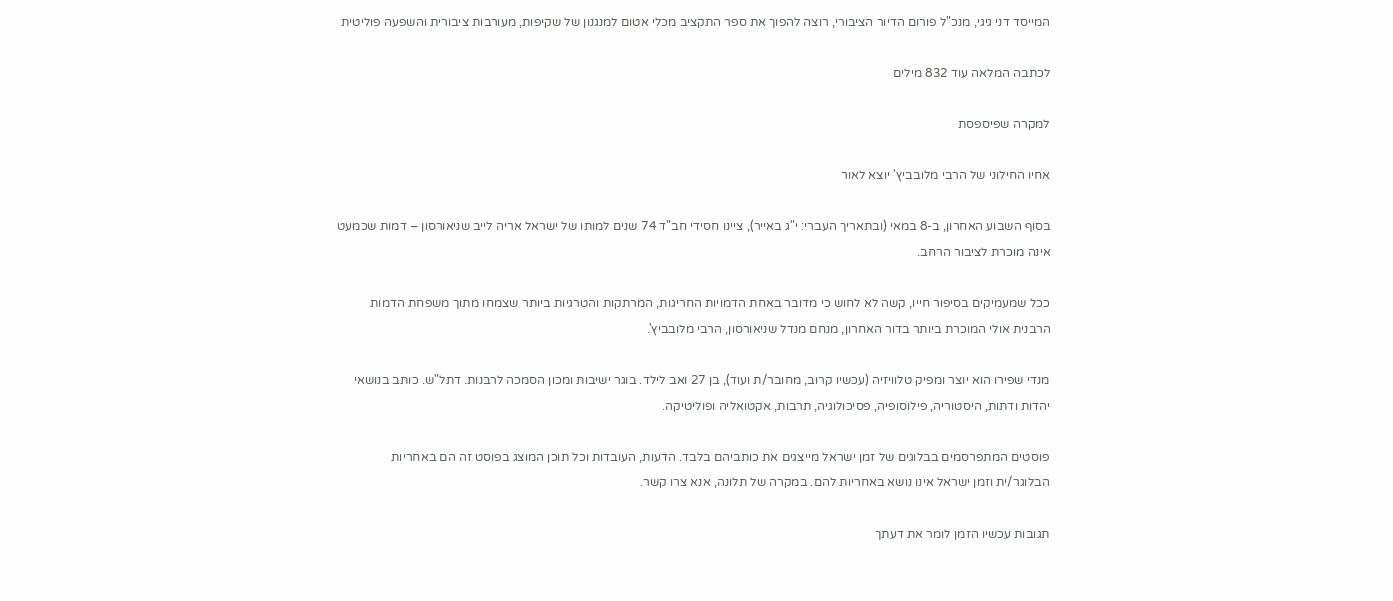המייסד דני גיגי, מנכ"ל פורום הדיור הציבורי, רוצה להפוך את ספר התקציב מכלי אטום למנגנון של שקיפות, מעורבות ציבורית והשפעה פוליטית

לכתבה המלאה עוד 832 מילים

למקרה שפיספסת

אחיו החילוני של הרבי מלובביץ' יוצא לאור

בסוף השבוע האחרון, ב-8 במאי (ובתאריך העברי: י"ג באייר), ציינו חסידי חב"ד 74 שנים למותו של ישראל אריה לייב שניאורסון – דמות שכמעט אינה מוכרת לציבור הרחב.

ככל שמעמיקים בסיפור חייו, קשה לא לחוש כי מדובר באחת הדמויות החריגות, המרתקות והטרגיות ביותר שצמחו מתוך משפחת הדמות הרבנית אולי המוכרת ביותר בדור האחרון, מנחם מנדל שניאורסון, הרבי מלובביץ'.

מנדי שפירו הוא יוצר ומפיק טלוויזיה (עכשיו קרוב, מחובר/ת ועוד), בן 27 ואב לילד. בוגר ישיבות ומכון הסמכה לרבנות. דתל"ש. כותב בנושאי יהדות ודתות, היסטוריה, פילוסופיה, פסיכולוגיה, תרבות, אקטואליה ופוליטיקה.

פוסטים המתפרסמים בבלוגים של זמן ישראל מייצגים את כותביהם בלבד. הדעות, העובדות וכל תוכן המוצג בפוסט זה הם באחריות הבלוגר/ית וזמן ישראל אינו נושא באחריות להם. במקרה של תלונה, אנא צרו קשר.

תגובות עכשיו הזמן לומר את דעתך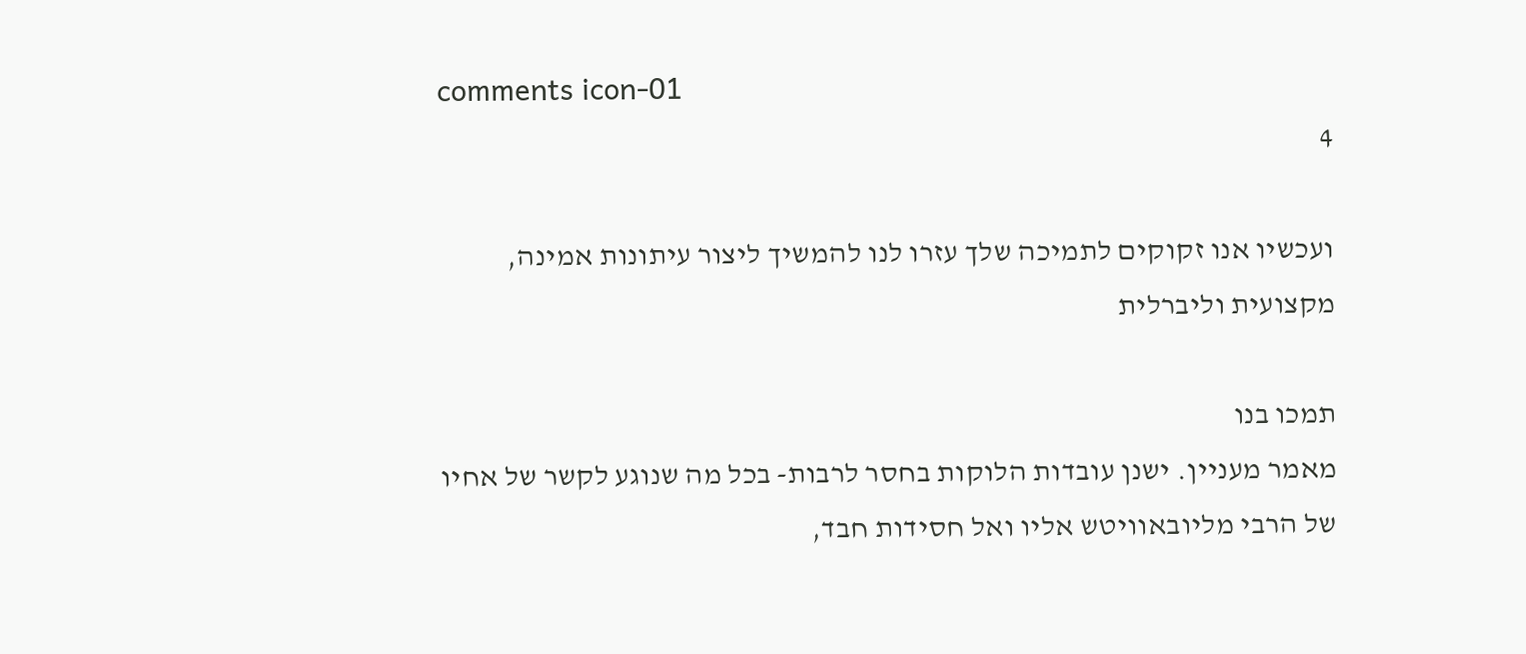comments icon-01
4

ועכשיו אנו זקוקים לתמיכה שלך עזרו לנו להמשיך ליצור עיתונות אמינה, מקצועית וליברלית

תמכו בנו
מאמר מעניין. ישנן עובדות הלוקות בחסר לרבות- בכל מה שנוגע לקשר של אחיו של הרבי מליובאוויטש אליו ואל חסידות חבד,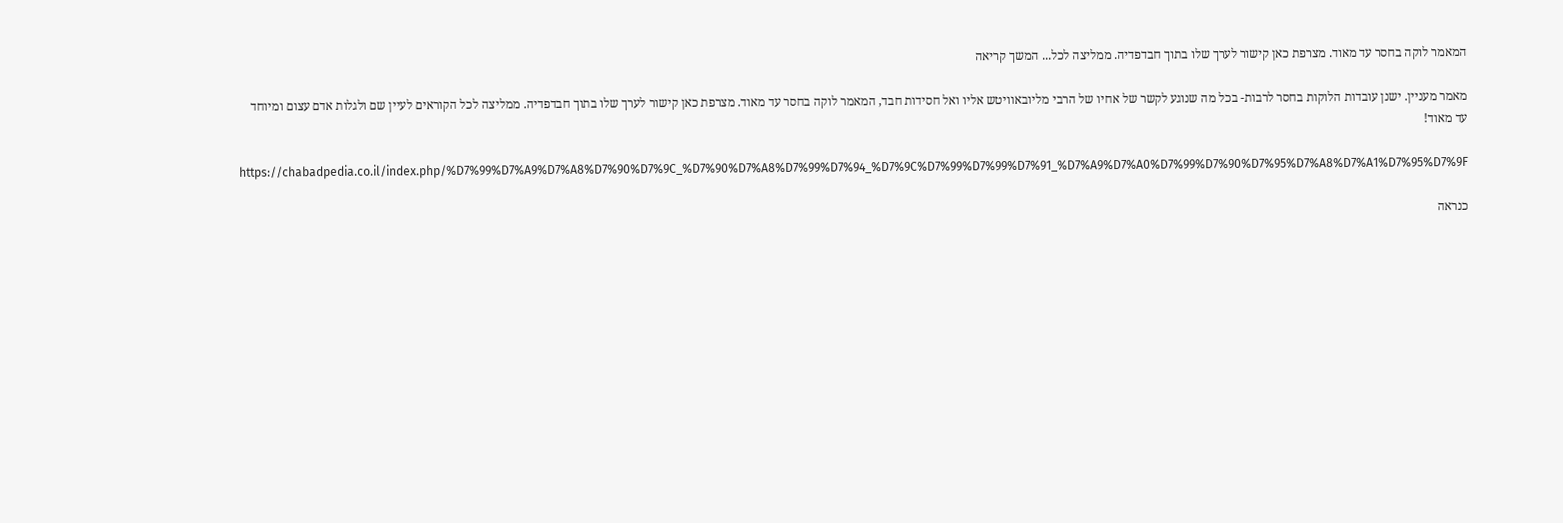המאמר לוקה בחסר עד מאוד. מצרפת כאן קישור לערך שלו בתוך חבדפדיה. ממליצה לכל... המשך קריאה

מאמר מעניין. ישנן עובדות הלוקות בחסר לרבות- בכל מה שנוגע לקשר של אחיו של הרבי מליובאוויטש אליו ואל חסידות חבד, המאמר לוקה בחסר עד מאוד. מצרפת כאן קישור לערך שלו בתוך חבדפדיה. ממליצה לכל הקוראים לעיין שם ולגלות אדם עצום ומיוחד עד מאוד!

https://chabadpedia.co.il/index.php/%D7%99%D7%A9%D7%A8%D7%90%D7%9C_%D7%90%D7%A8%D7%99%D7%94_%D7%9C%D7%99%D7%99%D7%91_%D7%A9%D7%A0%D7%99%D7%90%D7%95%D7%A8%D7%A1%D7%95%D7%9F

כנראה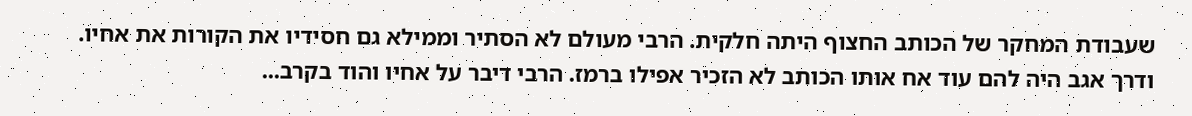שעבודת המחקר של הכותב החצוף היתה חלקית. הרבי מעולם לא הסתיר וממילא גם חסידיו את הקורות את אחיו. ודרך אגב היה להם עוד אח אותו הכותב לא הזכיר אפילו ברמז. הרבי דיבר על אחיו והוד בקרב...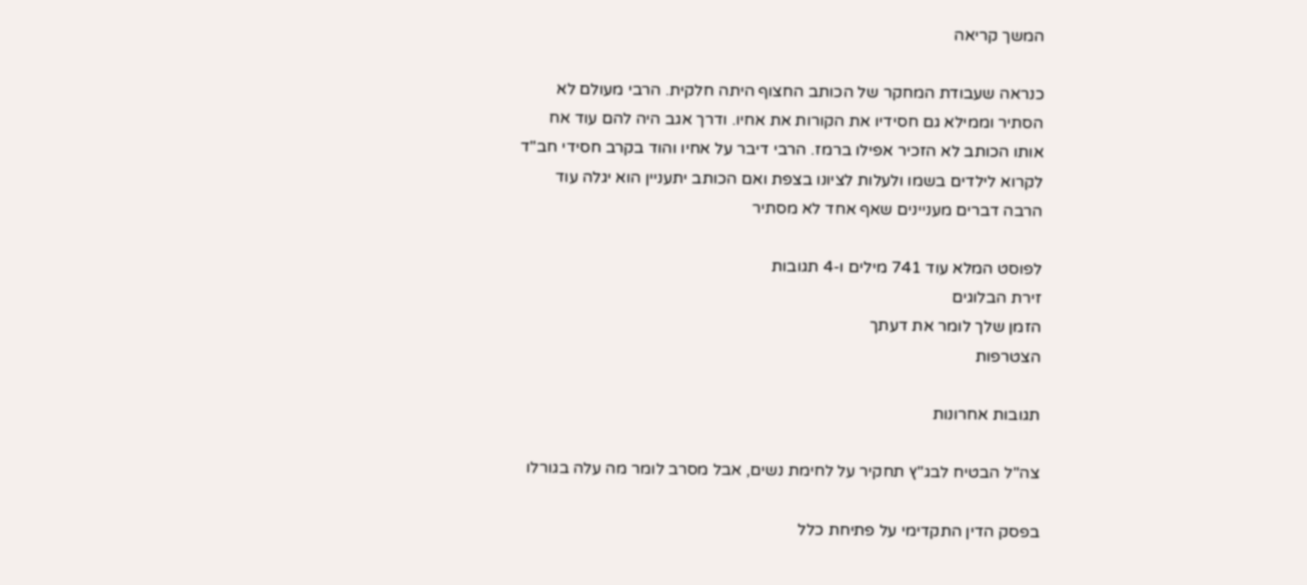המשך קריאה

כנראה שעבודת המחקר של הכותב החצוף היתה חלקית. הרבי מעולם לא הסתיר וממילא גם חסידיו את הקורות את אחיו. ודרך אגב היה להם עוד אח אותו הכותב לא הזכיר אפילו ברמז. הרבי דיבר על אחיו והוד בקרב חסידי חב"ד לקרוא לילדים בשמו ולעלות לציונו בצפת ואם הכותב יתעניין הוא יגלה עוד הרבה דברים מעניינים שאף אחד לא מסתיר

לפוסט המלא עוד 741 מילים ו-4 תגובות
זירת הבלוגים
הזמן שלך לומר את דעתך
הצטרפות

תגובות אחרונות

צה"ל הבטיח לבג"ץ תחקיר על לחימת נשים, אבל מסרב לומר מה עלה בגורלו

בפסק הדין התקדימי על פתיחת כלל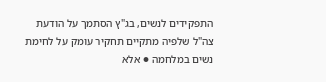התפקידים לנשים, בג"ץ הסתמך על הודעת צה"ל שלפיה מתקיים תחקיר עומק על לחימת נשים במלחמה ● אלא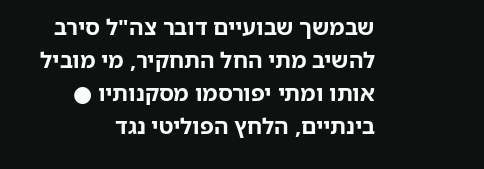שבמשך שבועיים דובר צה"ל סירב להשיב מתי החל התחקיר, מי מוביל אותו ומתי יפורסמו מסקנותיו ● בינתיים, הלחץ הפוליטי נגד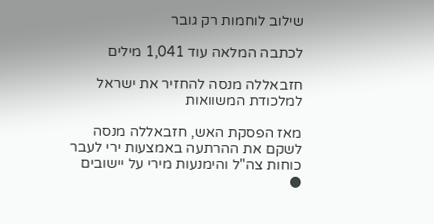שילוב לוחמות רק גובר

לכתבה המלאה עוד 1,041 מילים

חזבאללה מנסה להחזיר את ישראל למלכודת המשוואות

מאז הפסקת האש, חזבאללה מנסה לשקם את ההרתעה באמצעות ירי לעבר כוחות צה"ל והימנעות מירי על יישובים ●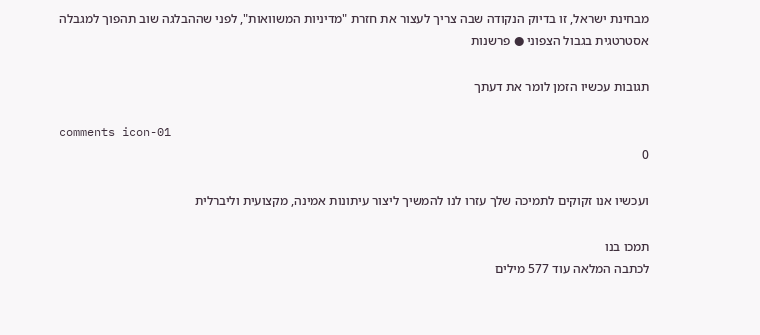מבחינת ישראל, זו בדיוק הנקודה שבה צריך לעצור את חזרת "מדיניות המשוואות", לפני שההבלגה שוב תהפוך למגבלה אסטרטגית בגבול הצפוני ● פרשנות

תגובות עכשיו הזמן לומר את דעתך

comments icon-01
0

ועכשיו אנו זקוקים לתמיכה שלך עזרו לנו להמשיך ליצור עיתונות אמינה, מקצועית וליברלית

תמכו בנו
לכתבה המלאה עוד 577 מילים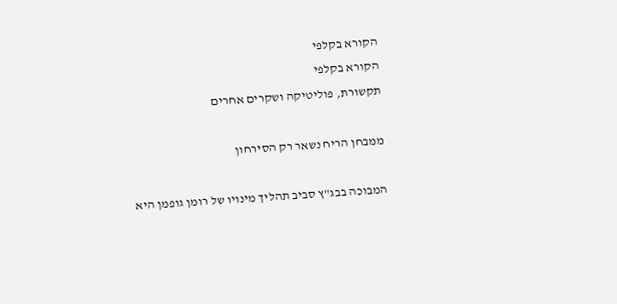הקורא בקלפי
הקורא בקלפי
תקשורת, פוליטיקה ושקרים אחרים

ממבחן הריח נשאר רק הסירחון

המבוכה בבג"ץ סביב תהליך מינויו של רומן גופמן היא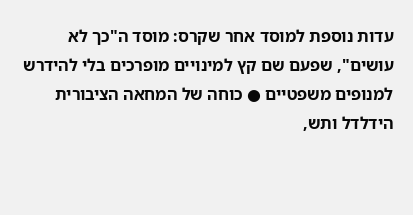עדות נוספת למוסד אחר שקרס: מוסד ה"כך לא עושים", שפעם שם קץ למינויים מופרכים בלי להידרש למנופים משפטיים ● כוחה של המחאה הציבורית הידלדל ותש,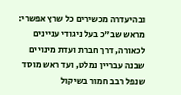ובהיעדרה מכשירים כל שרץ אפשרי: מראש שב"כ בעל ניגודי עניינים לכאורה, דרך חברת ועדת מינויים שבנה עבריין נמלט, ועד ראש מוסד שנפל רבב חמור בשיקול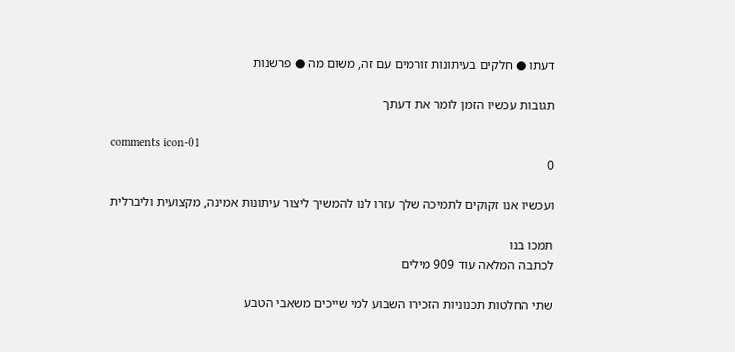דעתו ● חלקים בעיתונות זורמים עם זה, משום מה ● פרשנות

תגובות עכשיו הזמן לומר את דעתך

comments icon-01
0

ועכשיו אנו זקוקים לתמיכה שלך עזרו לנו להמשיך ליצור עיתונות אמינה, מקצועית וליברלית

תמכו בנו
לכתבה המלאה עוד 909 מילים

שתי החלטות תכנוניות הזכירו השבוע למי שייכים משאבי הטבע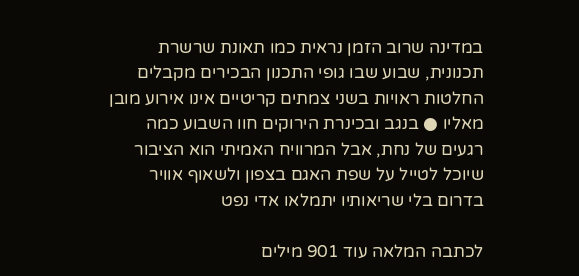במדינה שרוב הזמן נראית כמו תאונת שרשרת תכנונית, שבוע שבו גופי התכנון הבכירים מקבלים החלטות ראויות בשני צמתים קריטיים אינו אירוע מובן מאליו ● בנגב ובכינרת הירוקים חוו השבוע כמה רגעים של נחת, אבל המרוויח האמיתי הוא הציבור שיוכל לטייל על שפת האגם בצפון ולשאוף אוויר בדרום בלי שריאותיו יתמלאו אדי נפט

לכתבה המלאה עוד 901 מילים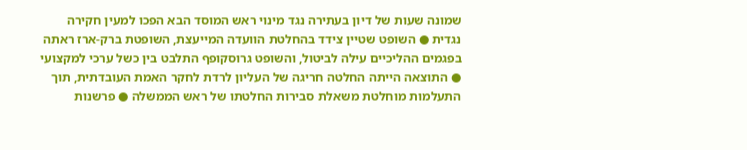שמונה שעות של דיון בעתירה נגד מינוי ראש המוסד הבא הפכו למעין חקירה נגדית ● השופט שטיין צידד בהחלטת הוועדה המייעצת, השופטת ברק-ארז ראתה בפגמים ההליכיים עילה לביטול, והשופט גרוסקופף התלבט בין כשל ערכי למקצועי ● התוצאה הייתה החלטה חריגה של העליון לרדת לחקר האמת העובדתית, תוך התעלמות מוחלטת משאלת סבירות החלטתו של ראש הממשלה ● פרשנות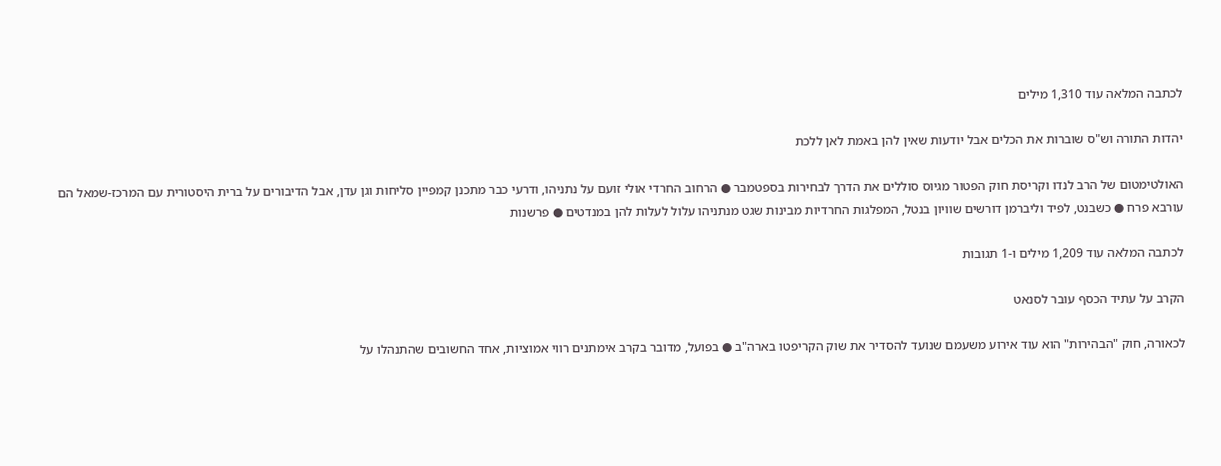לכתבה המלאה עוד 1,310 מילים

יהדות התורה וש"ס שוברות את הכלים אבל יודעות שאין להן באמת לאן ללכת

האולטימטום של הרב לנדו וקריסת חוק הפטור מגיוס סוללים את הדרך לבחירות בספטמבר ● הרחוב החרדי אולי זועם על נתניהו, ודרעי כבר מתכנן קמפיין סליחות וגן עדן, אבל הדיבורים על ברית היסטורית עם המרכז-שמאל הם עורבא פרח ● כשבנט, לפיד וליברמן דורשים שוויון בנטל, המפלגות החרדיות מבינות שגט מנתניהו עלול לעלות להן במנדטים ● פרשנות

לכתבה המלאה עוד 1,209 מילים ו-1 תגובות

הקרב על עתיד הכסף עובר לסנאט

לכאורה, חוק "הבהירות" הוא עוד אירוע משעמם שנועד להסדיר את שוק הקריפטו בארה"ב ● בפועל, מדובר בקרב אימתנים רווי אמוציות, אחד החשובים שהתנהלו על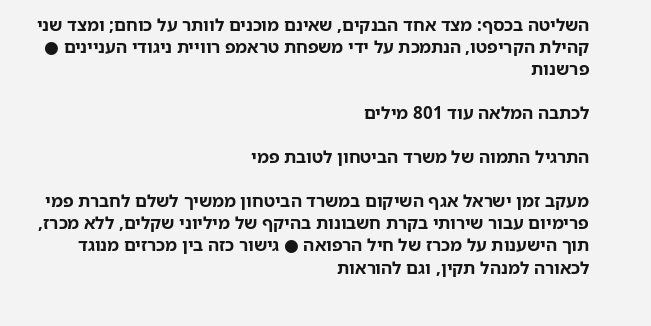השליטה בכסף: מצד אחד הבנקים, שאינם מוכנים לוותר על כוחם; ומצד שני קהילת הקריפטו, הנתמכת על ידי משפחת טראמפ רוויית ניגודי העניינים ● פרשנות

לכתבה המלאה עוד 801 מילים

התרגיל התמוה של משרד הביטחון לטובת פמי

מעקב זמן ישראל אגף השיקום במשרד הביטחון ממשיך לשלם לחברת פמי פרימיום עבור שירותי בקרת חשבונות בהיקף של מיליוני שקלים, ללא מכרז, תוך הישענות על מכרז של חיל הרפואה ● גישור כזה בין מכרזים מנוגד לכאורה למנהל תקין, וגם להוראות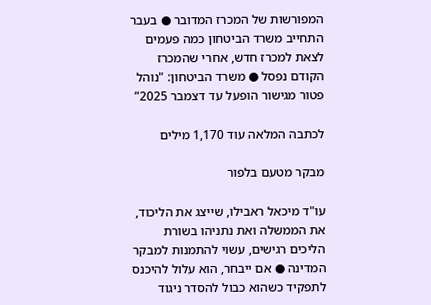המפורשות של המכרז המדובר ● בעבר התחייב משרד הביטחון כמה פעמים לצאת למכרז חדש, אחרי שהמכרז הקודם נפסל ● משרד הביטחון: "נוהל פטור מגישור הופעל עד דצמבר 2025”

לכתבה המלאה עוד 1,170 מילים

מבקר מטעם בלפור

עו"ד מיכאל ראבילו, שייצג את הליכוד, את הממשלה ואת נתניהו בשורת הליכים רגישים, עשוי להתמנות למבקר המדינה ● אם ייבחר, הוא עלול להיכנס לתפקיד כשהוא כבול להסדר ניגוד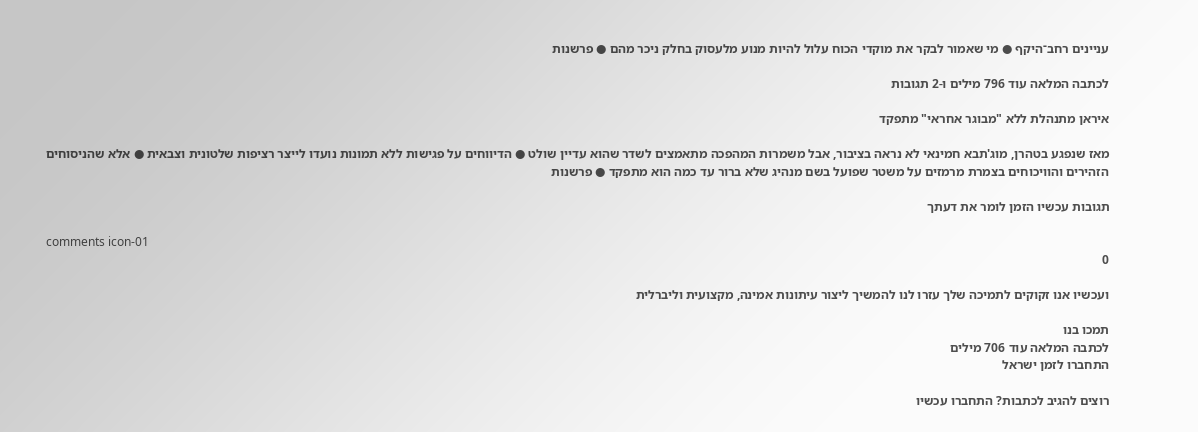עניינים רחב־היקף ● מי שאמור לבקר את מוקדי הכוח עלול להיות מנוע מלעסוק בחלק ניכר מהם ● פרשנות

לכתבה המלאה עוד 796 מילים ו-2 תגובות

איראן מתנהלת ללא "מבוגר אחראי" מתפקד

מאז שנפגע בטהרן, מוג'תבא חמינאי לא נראה בציבור, אבל משמרות המהפכה מתאמצים לשדר שהוא עדיין שולט ● הדיווחים על פגישות ללא תמונות נועדו לייצר רציפות שלטונית וצבאית ● אלא שהניסוחים הזהירים והוויכוחים בצמרת מרמזים על משטר שפועל בשם מנהיג שלא ברור עד כמה הוא מתפקד ● פרשנות

תגובות עכשיו הזמן לומר את דעתך

comments icon-01
0

ועכשיו אנו זקוקים לתמיכה שלך עזרו לנו להמשיך ליצור עיתונות אמינה, מקצועית וליברלית

תמכו בנו
לכתבה המלאה עוד 706 מילים
התחברו לזמן ישראל

רוצים להגיב לכתבות? התחברו עכשיו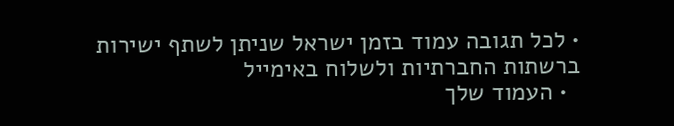• לכל תגובה עמוד בזמן ישראל שניתן לשתף ישירות ברשתות החברתיות ולשלוח באימייל
  • העמוד שלך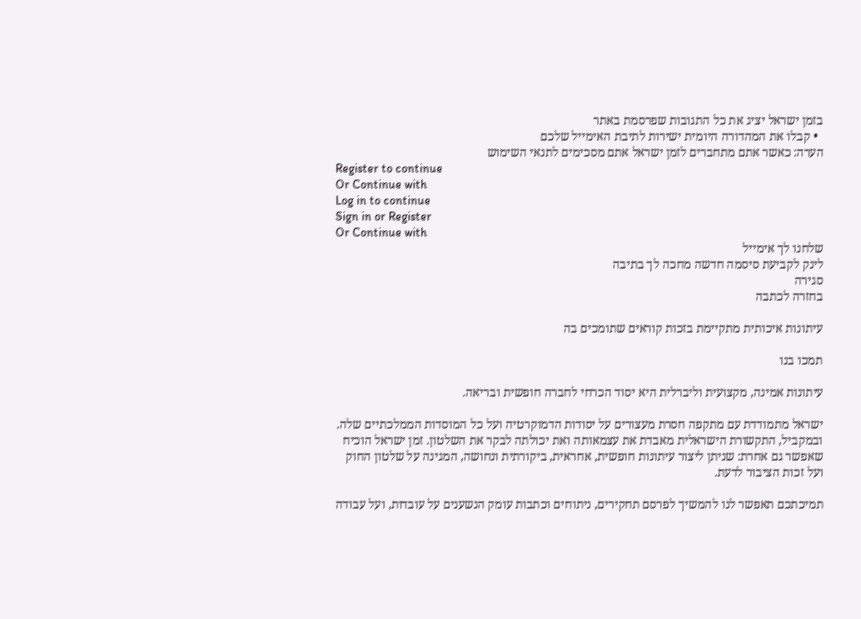בזמן ישראל יציג את כל התגובות שפרסמת באתר
  • קבלו את המהדורה היומית ישירות לתיבת האימייל שלכם
הערה: כאשר אתם מתחברים לזמן ישראל אתם מסכימים לתנאי השימוש
Register to continue
Or Continue with
Log in to continue
Sign in or Register
Or Continue with
שלחנו לך אימייל
לינק לקביעת סיסמה חדשה מחכה לך בתיבה
סגירה
בחזרה לכתבה

עיתונות איכותית מתקיימת בזכות קוראים שתומכים בה

תמכו בנו

עיתונות אמינה, מקצועית וליברלית היא יסוד הכרחי לחברה חופשית ובריאה.

ישראל מתמודדת עם מתקפה חסרת מעצורים על יסודות הדמוקרטיה ועל כל המוסדות הממלכתיים שלה. ובמקביל, התקשורת הישראלית מאבדת את עצמאותה ואת יכולתה לבקר את השלטון. זמן ישראל הוכיח שאפשר גם אחרת: שניתן ליצור עיתונות חופשית, אחראית, ביקורתית ונחושה, המגינה על שלטון החוק ועל זכות הציבור לדעת.

תמיכתכם תאפשר לנו להמשיך לפרסם תחקירים, ניתוחים וכתבות עומק הנשענים על עובדות, ועל עבודה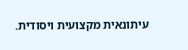עיתונאית מקצועית ויסודית.